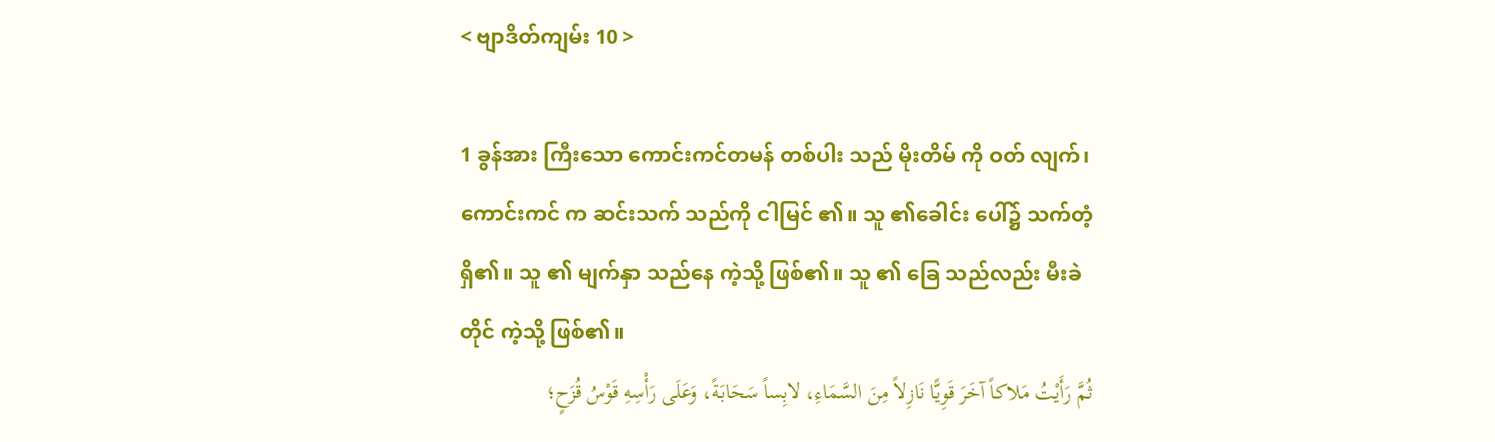< ဗျာဒိတ်ကျမ်း 10 >

1 ခွန်အား ကြီးသော ကောင်းကင်တမန် တစ်ပါး သည် မိုးတိမ် ကို ဝတ် လျက်၊ ကောင်းကင် က ဆင်းသက် သည်ကို ငါမြင် ၏။ သူ ၏ခေါင်း ပေါ်၌ သက်တံ့ ရှိ၏။ သူ ၏ မျက်နှာ သည်နေ ကဲ့သို့ ဖြစ်၏။ သူ ၏ ခြေ သည်လည်း မီးခဲ တိုင် ကဲ့သို့ ဖြစ်၏။
ثُمَّ رَأَيْتُ مَلاكاً آخَرَ قَوِيًّا نَازِلاً مِنَ السَّمَاءِ، لابِساً سَحَابَةً، وَعَلَى رَأْسِهِ قَوْسُ قُزَحٍ؛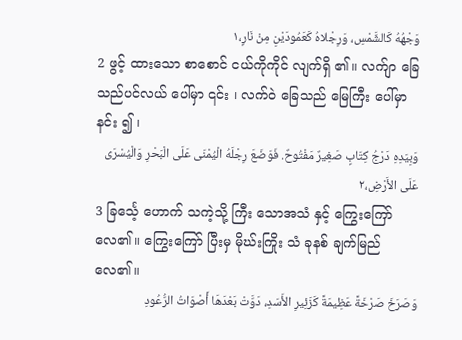وَجْهُهُ كَالشَّمْسِ، وَرِجْلاهُ كَعَمُودَيْنِ مِنْ نَارٍ،١
2 ဖွင့် ထားသော စာစောင် ငယ်ကိုကိုင် လျက်ရှိ ၏။ လက်ျာ ခြေ သည်ပင်လယ် ပေါ်မှာ ၎င်း ၊ လက်ဝဲ ခြေသည် မြေကြီး ပေါ်မှာ နင်း ၍ ၊
وَبِيَدِهِ دَرْجُ كِتَابٍ صَغِيرٌ مَفْتُوحٌ. فَوَضَعَ رِجْلَهُ الْيُمْنَى عَلَى الْبَحْرِ وَالْيُسْرَى عَلَى الأَرْضِ،٢
3 ခြင်္သေ့ ဟောက် သကဲ့သို့ ကြီး သောအသံ နှင့် ကြွေးကြော် လေ၏။ ကြွေးကြော် ပြီးမှ မိုဃ်းကြိုး သံ ခုနစ် ချက်မြည် လေ၏။
وَصَرَخَ صَرْخَةً عَظِيمَةً كَزَئِيرِ الأَسَدِ، دَوَّتْ بَعْدَهَا أَصْوَاتُ الرُّعُودِ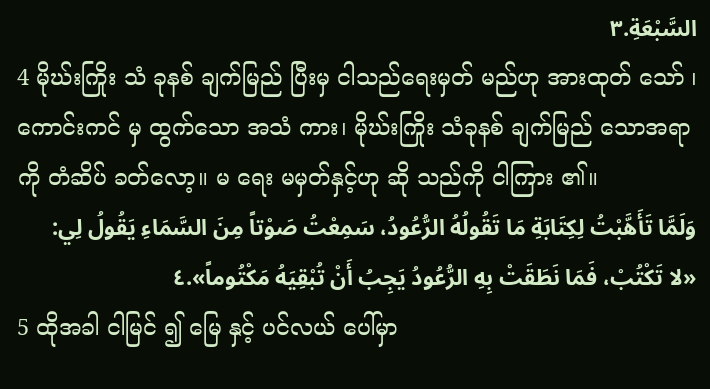السَّبْعَةِ.٣
4 မိုဃ်းကြိုး သံ ခုနစ် ချက်မြည် ပြီးမှ ငါသည်ရေးမှတ် မည်ဟု အားထုတ် သော် ၊ ကောင်းကင် မှ ထွက်သော အသံ ကား၊ မိုဃ်းကြိုး သံခုနစ် ချက်မြည် သောအရာ ကို တံဆိပ် ခတ်လော့။ မ ရေး မမှတ်နှင့်ဟု ဆို သည်ကို ငါကြား ၏။
وَلَمَّا تَأَهَّبْتُ لِكِتَابَةِ مَا تَقُولُهُ الرُّعُودُ، سَمِعْتُ صَوْتاً مِنَ السَّمَاءِ يَقُولُ لِي: «لا تَكْتُبْ، فَمَا نَطَقَتْ بِهِ الرُّعُودُ يَجِبُ أَنْ تُبْقِيَهُ مَكْتُوماً».٤
5 ထိုအခါ ငါမြင် ၍ မြေ နှင့် ပင်လယ် ပေါ်မှာ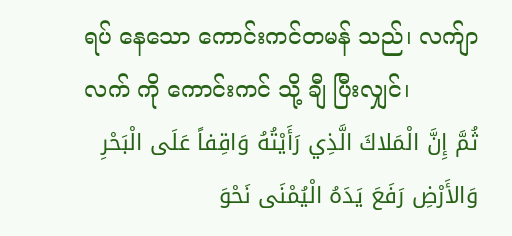ရပ် နေသော ကောင်းကင်တမန် သည်၊ လက်ျာ လက် ကို ကောင်းကင် သို့ ချီ ပြီးလျှင်၊
ثُمَّ إِنَّ الْمَلاكَ الَّذِي رَأَيْتُهُ وَاقِفاً عَلَى الْبَحْرِ وَالأَرْضِ رَفَعَ يَدَهُ الْيُمْنَى نَحْوَ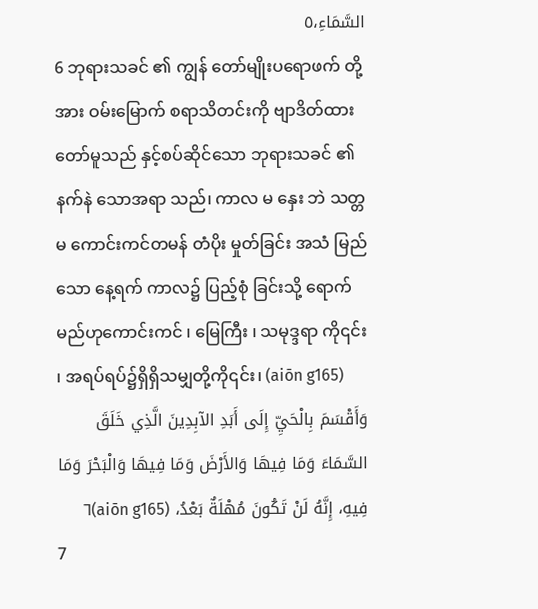السَّمَاءِ،٥
6 ဘုရားသခင် ၏ ကျွန် တော်မျိုးပရောဖက် တို့အား ဝမ်းမြောက် စရာသိတင်းကို ဗျာဒိတ်ထားတော်မူသည် နှင့်စပ်ဆိုင်သော ဘုရားသခင် ၏ နက်နဲ သောအရာ သည်၊ ကာလ မ နှေး ဘဲ သတ္တမ ကောင်းကင်တမန် တံပိုး မှုတ်ခြင်း အသံ မြည်သော နေ့ရက် ကာလ၌ ပြည့်စုံ ခြင်းသို့ ရောက်မည်ဟုကောင်းကင် ၊ မြေကြီး ၊ သမုဒ္ဒရာ ကို၎င်း ၊ အရပ်ရပ်၌ရှိရှိသမျှတို့ကို၎င်း၊ (aiōn g165)
وَأَقْسَمَ بِالْحَيِّ إِلَى أَبَدِ الآبِدِينَ الَّذِي خَلَقَ السَّمَاءَ وَمَا فِيهَا وَالأَرْضَ وَمَا فِيهَا وَالْبَحْرَ وَمَا فِيهِ، إِنَّهُ لَنْ تَكُونَ مُهْلَةٌ بَعْدُ، (aiōn g165)٦
7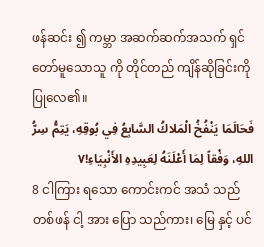ဖန်ဆင်း ၍ ကမ္ဘာ အဆက်ဆက်အသက် ရှင်တော်မူသောသူ ကို တိုင်တည် ကျိန်ဆိုခြင်းကို ပြုလေ၏။
فَحَالَمَا يَنْفُخُ الْمَلاكُ السَّابِعُ فِي بُوقِهِ، يَتِمُّ سِرُّ اللهِ، وَفْقاً لِمَا أَعْلَنَهُ لِعَبِيدِهِ الأَنْبِيَاءِ!٧
8 ငါကြား ရသော ကောင်းကင် အသံ သည် တစ်ဖန် ငါ့ အား ပြော သည်ကား၊ မြေ နှင့် ပင်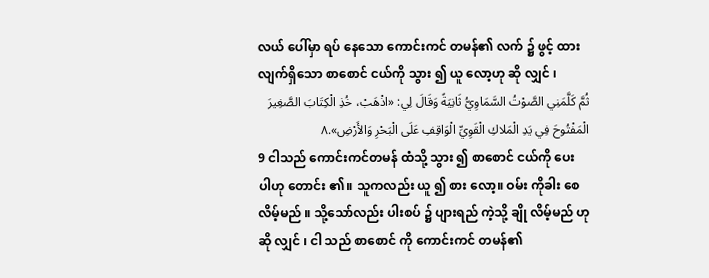လယ် ပေါ်မှာ ရပ် နေသော ကောင်းကင် တမန်၏ လက် ၌ ဖွင့် ထားလျက်ရှိသော စာစောင် ငယ်ကို သွား ၍ ယူ လော့ဟု ဆို လျှင် ၊
ثُمَّ كَلَّمَنِي الصَّوْتُ السَّمَاوِيُّ ثَانِيَةً وَقَالَ لِي: «اذْهَبْ، خُذِ الْكِتَابَ الصَّغِيرَ الْمَفْتُوحَ فِي يَدِ الْمَلاكِ الْقَوِيِّ الْوَاقِفِ عَلَى الْبَحْرِ وَالأَرْضِ».٨
9 ငါသည် ကောင်းကင်တမန် ထံသို့ သွား ၍ စာစောင် ငယ်ကို ပေး ပါဟု တောင်း ၏။ သူကလည်း ယူ ၍ စား လော့။ ဝမ်း ကိုခါး စေလိမ့်မည် ။ သို့သော်လည်း ပါးစပ် ၌ ပျားရည် ကဲ့သို့ ချို လိမ့်မည် ဟုဆို လျှင် ၊ ငါ သည် စာစောင် ကို ကောင်းကင် တမန်၏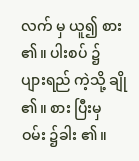လက် မှ ယူ၍ စား ၏။ ပါးစပ် ၌ ပျားရည် ကဲ့သို့ ချို ၏။ စား ပြီးမှ ဝမ်း ၌ခါး ၏။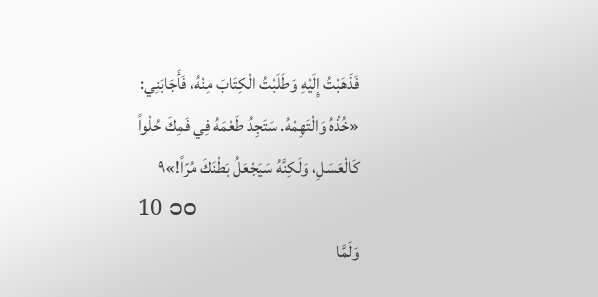فَذَهَبْتُ إِلَيْهِ وَطَلَبْتُ الْكِتَابَ مِنْهُ، فَأَجَابَنِي: «خُذْهُ وَالْتَهِمْهُ. سَتَجِدُ طَعْمَهُ فِي فَمِكَ حُلْواً كَالْعَسَلِ، وَلَكِنَّهُ سَيَجْعَلُ بَطْنَكَ مُرّاً!»٩
10 ၁၀
وَلَمَّا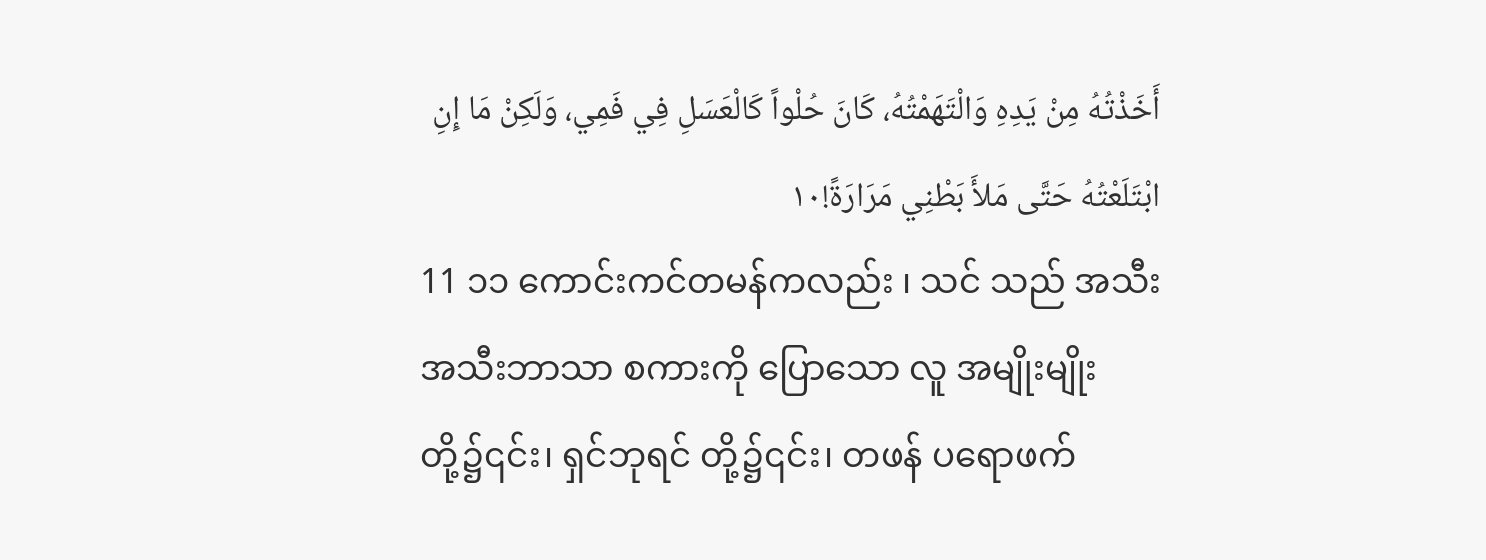أَخَذْتُهُ مِنْ يَدِهِ وَالْتَهَمْتُهُ، كَانَ حُلْواً كَالْعَسَلِ فِي فَمِي، وَلَكِنْ مَا إِنِ ابْتَلَعْتُهُ حَتَّى مَلأَ بَطْنِي مَرَارَةً!١٠
11 ၁၁ ကောင်းကင်တမန်ကလည်း ၊ သင် သည် အသီးအသီးဘာသာ စကားကို ပြောသော လူ အမျိုးမျိုး တို့၌၎င်း၊ ရှင်ဘုရင် တို့၌၎င်း၊ တဖန် ပရောဖက်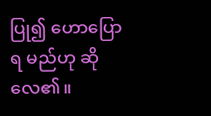ပြု၍ ဟောပြောရ မည်ဟု ဆို လေ၏။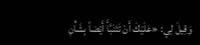وَقِيلَ لِي: «عَلَيْكَ أَنْ تَتَنَبَّأَ أَيْضاً بِشَأْنِ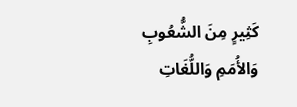كَثِيرٍ مِنَ الشُّعُوبِ وَالأُمَمِ وَاللُّغَاتِ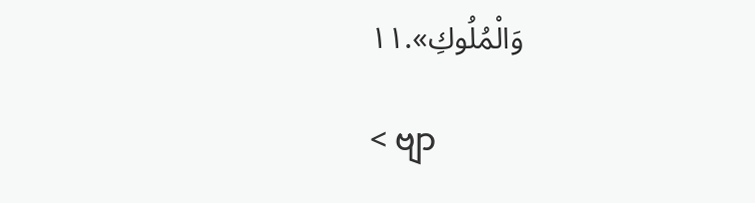وَالْمُلُوكِ».١١

< ဗျာ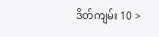ဒိတ်ကျမ်း 10 >